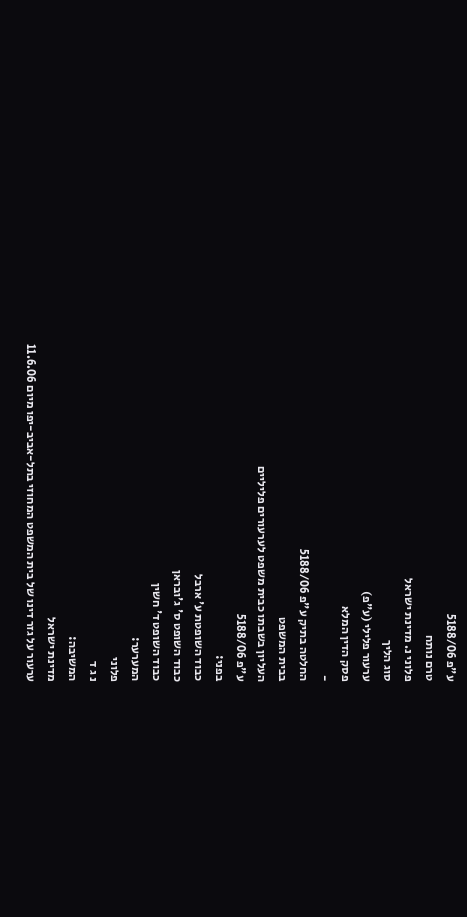ע"פ 5188/06
טרם נותח
פלוני נ. מדינת ישראל
סוג הליך
ערעור פלילי (ע"פ)
פסק הדין המלא
-
החלטה בתיק ע"פ 5188/06
בבית המשפט
העליון בשבתו כבית משפט לערעורים פליליים
ע"פ 5188/06
בפני:
כבוד השופטת ע' ארבל
כבוד השופט ס' ג'ובראן
כבוד השופט ד' חשין
המערער:
פלוני
נ ג ד
המשיבה:
מדינת ישראל
ערעור על גזר דינו של בית המשפט המחוזי בתל-אביב-יפו מיום 11.6.06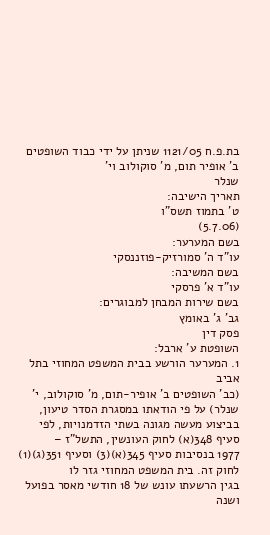בת.פ.ח 1121/05 שניתן על ידי כבוד השופטים ב' אופיר תום, מ' סוקולוב וי'
שנלר
תאריך הישיבה:
ט' בתמוז תשס"ו
(5.7.06)
בשם המערער:
עו"ד ה' סמורזיק-פוזננסקי
בשם המשיבה:
עו"ד א' פרסקי
בשם שירות המבחן למבוגרים:
גב' ג' באומץ
פסק דין
השופטת ע' ארבל:
1. המערער הורשע בבית המשפט המחוזי בתל אביב
(כב' השופטים ב' אופיר-תום, מ' סוקולוב, י' שנלר) על פי הודאתו במסגרת הסדר טיעון,
בביצוע מעשה מגונה בשתי הזדמנויות, לפי סעיף 348(א) לחוק העונשין, התשל"ז –
1977 בנסיבות סעיף 345(א)(3) וסעיף 351(ג)(1) לחוק זה. בית המשפט המחוזי גזר לו
בגין הרשעתו עונש של 18 חודשי מאסר בפועל ושנה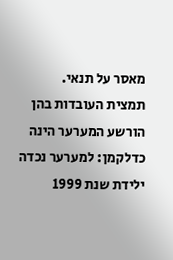מאסר על תנאי.
תמצית העובדות בהן הורשע המערער הינה
כדלקמן: למערער נכדה ילידת שנת 1999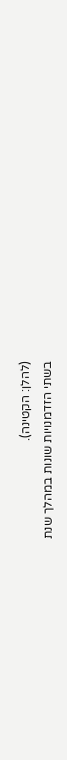(להלן: הקטינה).
בשתי הזדמנויות שונות במהלך שנת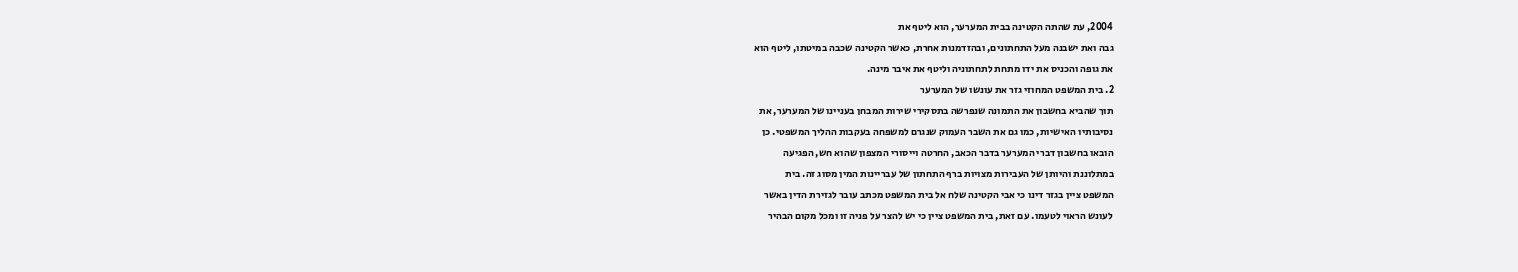2004, עת שהתה הקטינה בבית המערער, הוא ליטף את
גבה ואת ישבנה מעל התחתונים, ובהזדמנות אחרת, כאשר הקטינה שכבה במיטתו, ליטף הוא
את גופה והכניס את ידו מתחת לתחתוניה וליטף את איבר מינה.
2. בית המשפט המחוזי גזר את עונשו של המערער
תוך שהביא בחשבון את התמונה שנפרשה בתסקירי שירות המבחן בעניינו של המערער, את
נסיבותיו האישיות, כמו גם את השבר העמוק שנגרם למשפחה בעקבות ההליך המשפטי. כן
הובאו בחשבון דברי המערער בדבר הכאב, החרטה וייסורי המצפון שהוא חש, הפגיעה
במתלוננת והיותן של העבירות מצויות ברף התחתון של עבריינות המין מסוג זה. בית
המשפט ציין בגזר דינו כי אבי הקטינה שלח אל בית המשפט מכתב עובר לגזירת הדין באשר
לעונש הראוי לטעמו. עם זאת, בית המשפט ציין כי יש להצר על פניה זו ומכל מקום הבהיר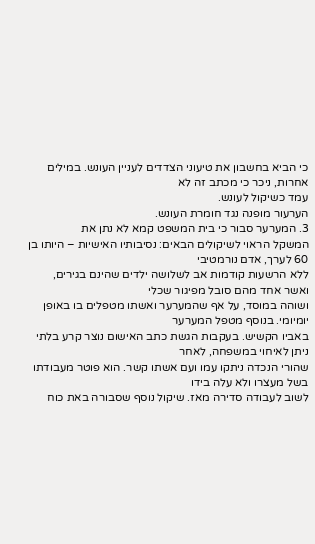כי הביא בחשבון את טיעוני הצדדים לעניין העונש. במילים אחרות, ניכר כי מכתב זה לא
עמד כשיקול לעונש.
הערעור מופנה נגד חומרת העונש.
3. המערער סבור כי בית המשפט קמא לא נתן את
המשקל הראוי לשיקולים הבאים: נסיבותיו האישיות – היותו בן 60 לערך, אדם נורמטיבי
ללא הרשעות קודמות אב לשלושה ילדים שהינם בגירים, ואשר אחד מהם סובל מפיגור שכלי
ושוהה במוסד, על אף שהמערער ואשתו מטפלים בו באופן יומיומי. בנוסף מטפל המערער
באביו הקשיש. בעקבות הגשת כתב האישום נוצר קרע בלתי ניתן לאיחוי במשפחה, לאחר
שהורי הנכדה ניתקו עמו ועם אשתו קשר. הוא פוטר מעבודתו בשל מעצרו ולא עלה בידו
לשוב לעבודה סדירה מאז. שיקול נוסף שסבורה באת כוח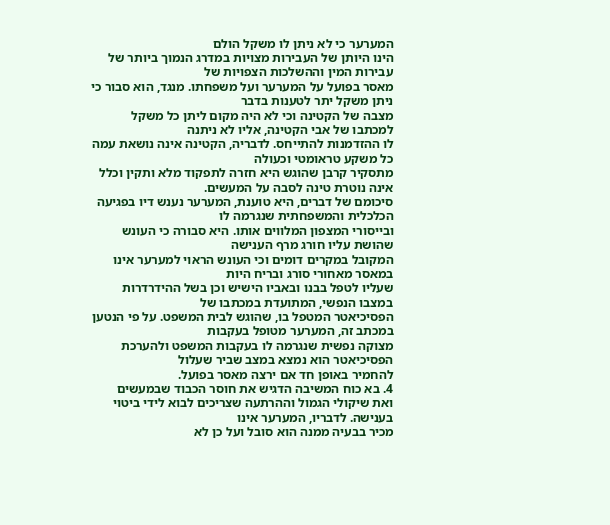המערער כי לא ניתן לו משקל הולם
הינו היותן של העבירות מצויות במדרג הנמוך ביותר של עבירות המין וההשלכות הצפויות של
מאסר בפועל על המערער ועל משפחתו. מנגד, הוא סבור כי ניתן משקל יתר לטענות בדבר
מצבה של הקטינה וכי לא היה מקום ליתן כל משקל למכתבו של אבי הקטינה, אליו לא ניתנה
לו ההזדמנות להתייחס. לדבריה, הקטינה אינה נושאת עמה כל משקע טראומטי וכעולה
מתסקיר קרבן שהוגש היא חזרה לתפקוד מלא ותקין וכלל אינה נוטרת טינה לסבה על המעשים.
סיכומם של דברים, היא טוענת, המערער נענש דיו בפגיעה הכלכלית והמשפחתית שנגרמה לו
ובייסורי המצפון המלווים אותו. היא סבורה כי העונש שהושת עליו חורג מרף הענישה
המקובל במקרים דומים וכי העונש הראוי למערער אינו במאסר מאחורי סורג ובריח היות
שעליו לטפל בבנו ובאביו הישיש וכן בשל ההידרדרות במצבו הנפשי, המתועדת במכתבו של
הפסיכיאטר המטפל בו, שהוגש לבית המשפט. על פי הנטען במכתב זה, המערער מטופל בעקבות
מצוקה נפשית שנגרמה לו בעקבות המשפט ולהערכת הפסיכיאטר הוא נמצא במצב שביר שעלול
להחמיר באופן חד אם ירצה מאסר בפועל.
4. בא כוח המשיבה הדגיש את חוסר הכבוד שבמעשים
ואת שיקולי הגמול וההרתעה שצריכים לבוא לידי ביטוי בענישה. לדבריו, המערער אינו
מכיר בבעיה ממנה הוא סובל ועל כן לא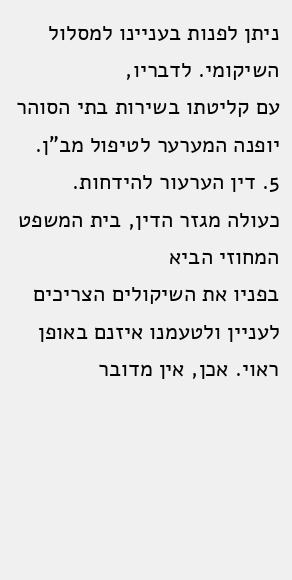ניתן לפנות בעניינו למסלול השיקומי. לדבריו,
עם קליטתו בשירות בתי הסוהר יופנה המערער לטיפול מב"ן.
5. דין הערעור להידחות.
כעולה מגזר הדין, בית המשפט המחוזי הביא
בפניו את השיקולים הצריכים לעניין ולטעמנו איזנם באופן ראוי. אכן, אין מדובר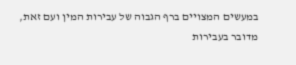במעשים המצויים ברף הגבוה של עבירות המין ועם זאת, מדובר בעבירות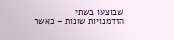שבוצעו בשתי
הזדמנויות שונות – כאשר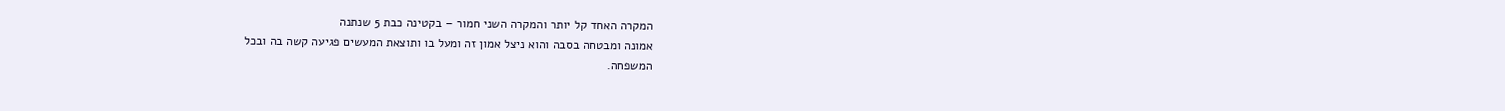המקרה האחד קל יותר והמקרה השני חמור – בקטינה כבת 5 שנתנה
אמונה ומבטחה בסבה והוא ניצל אמון זה ומעל בו ותוצאת המעשים פגיעה קשה בה ובכל
המשפחה.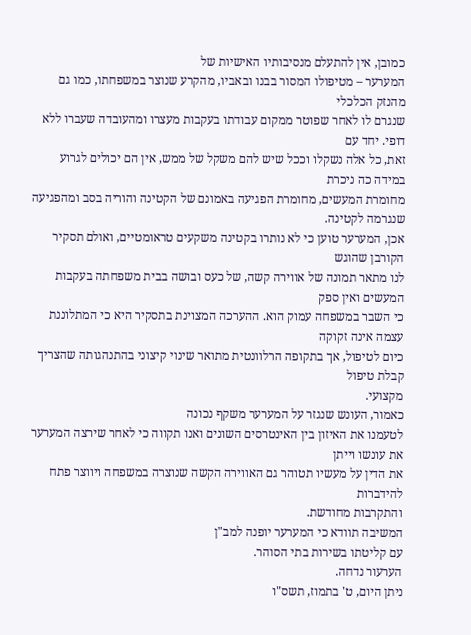כמובן, אין להתעלם מנסיבותיו האישיות של
המערער – מטיפולו המסור בבנו ובאביו, מהקרע שנוצר במשפחתו, כמו גם מהנזק הכלכלי
שנגרם לו לאחר שפוטר ממקום עבודתו בעקבות מעצרו ומהעובדה שעברו ללא דופי. יחד עם
זאת, כל אלה נשקלו וככל שיש להם משקל של ממש, אין הם יכולים לגרוע במידה כה ניכרת
מחומרת המעשים, מחומרת הפגיעה באמונם של הקטינה והוריה בסב ומהפגיעה שנגרמה לקטינה.
אכן, המערער טוען כי לא נותרו בקטינה משקעים טראומטיים, ואולם תסקיר הקורבן שהוגש
לנו מתאר תמונה של אווירה קשה, של כעס ובושה בבית משפחתה בעקבות המעשים ואין ספק
כי השבר במשפחה עמוק הוא. ההערכה המצוינת בתסקיר היא כי המתלוננת עצמה אינה זקוקה
כיום לטיפול, אך בתקופה הרלוונטית מתואר שינוי קיצוני בהתנהגותה שהצריך קבלת טיפול
מקצועי.
כאמור, העונש שנגזר על המערער משקף נכונה
לטעמנו את האיזון בין האינטרסים השונים ואנו תקווה כי לאחר שירצה המערער את עונשו וייתן
את הדין על מעשיו תטוהר גם האווירה הקשה שנוצרה במשפחה ויווצר פתח להידברות
והתקרבות מחודשת.
המשיבה תוודא כי המערער יופנה למב"ן
עם קליטתו בשירות בתי הסוהר.
הערעור נדחה.
ניתן היום, ט' בתמוז, תשס"ו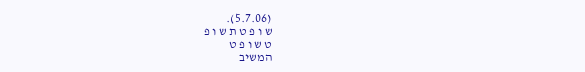(5.7.06).
ש ו פ ט ת ש ו פ
ט ש ו פ ט
המשיב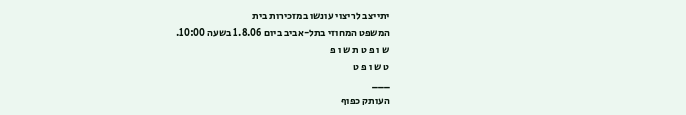יתייצב לריצוי עונשו במזכירות בית
המשפט המחוזי בתל-אביב ביום 1.8.06 בשעה 10:00.
ש ו פ ט ת ש ו פ
ט ש ו פ ט
___
העותק כפוף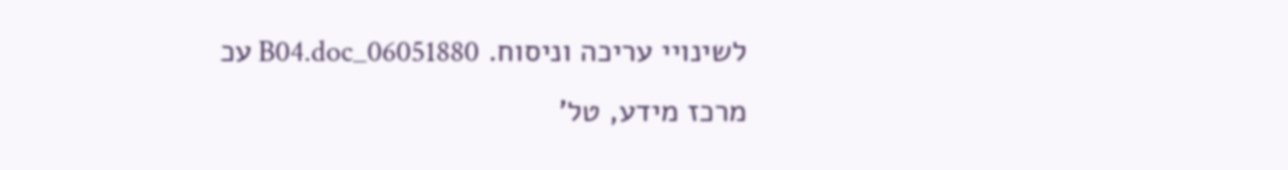לשינויי עריכה וניסוח. 06051880_B04.doc עכ
מרכז מידע, טל'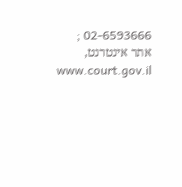02-6593666 ; אתר אינטרנט, www.court.gov.il